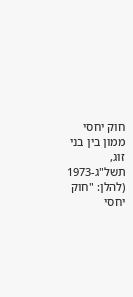חוק יחסי ממון בין בני זוג, תשל"ג-1973 (להלן: "חוק יחסי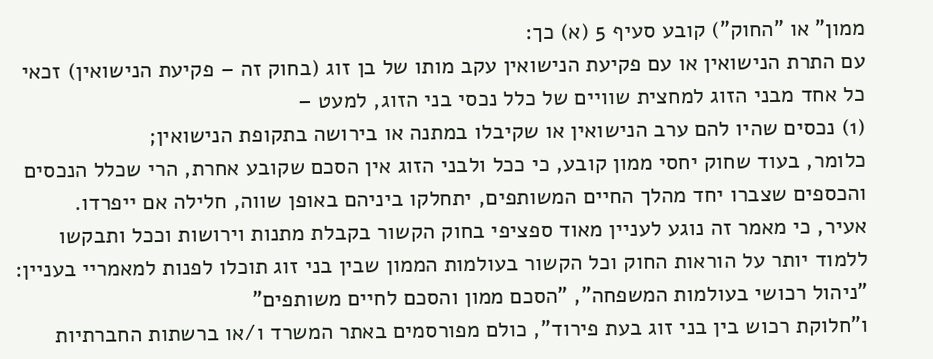ממון" או "החוק") קובע סעיף 5 (א) כך:
עם התרת הנישואין או עם פקיעת הנישואין עקב מותו של בן זוג (בחוק זה – פקיעת הנישואין) זכאי כל אחד מבני הזוג למחצית שוויים של כלל נכסי בני הזוג, למעט –
(1) נכסים שהיו להם ערב הנישואין או שקיבלו במתנה או בירושה בתקופת הנישואין;
כלומר, בעוד שחוק יחסי ממון קובע, כי ככל ולבני הזוג אין הסכם שקובע אחרת, הרי שכלל הנכסים והכספים שצברו יחד מהלך החיים המשותפים, יתחלקו ביניהם באופן שווה, חלילה אם ייפרדו.
אעיר, כי מאמר זה נוגע לעניין מאוד ספציפי בחוק הקשור בקבלת מתנות וירושות וככל ותבקשו ללמוד יותר על הוראות החוק וכל הקשור בעולמות הממון שבין בני זוג תוכלו לפנות למאמריי בעניין: "ניהול רכושי בעולמות המשפחה", "הסכם ממון והסכם לחיים משותפים"
ו"חלוקת רכוש בין בני זוג בעת פירוד", כולם מפורסמים באתר המשרד ו/או ברשתות החברתיות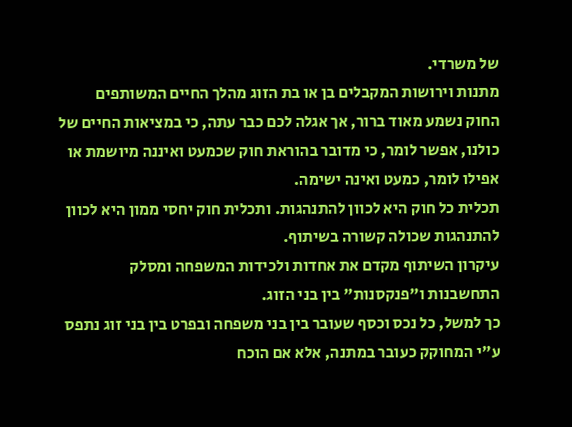של משרדי.
מתנות וירושות המקבלים בן או בת הזוג מהלך החיים המשותפים
החוק נשמע מאוד ברור, אך אגלה לכם כבר עתה, כי במציאות החיים של כולנו, אפשר לומר, כי מדובר בהוראת חוק שכמעט ואיננה מיושמת או אפילו לומר, כמעט ואינה ישימה.
תכלית כל חוק היא לכוון להתנהגות. ותכלית חוק יחסי ממון היא לכוון להתנהגות שכולה קשורה בשיתוף.
עיקרון השיתוף מקדם את אחדות ולכידות המשפחה ומסלק התחשבנות ו"פנקסנות" בין בני הזוג.
כך למשל, כל נכס וכסף שעובר בין בני משפחה ובפרט בין בני זוג נתפס ע"י המחוקק כעובר במתנה, אלא אם הוכח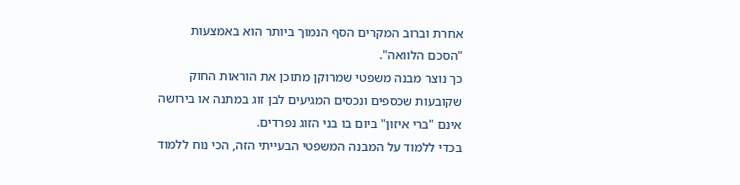אחרת וברוב המקרים הסף הנמוך ביותר הוא באמצעות "הסכם הלוואה".
כך נוצר מבנה משפטי שמרוקן מתוכן את הוראות החוק שקובעות שכספים ונכסים המגיעים לבן זוג במתנה או בירושה אינם "ברי איזון" ביום בו בני הזוג נפרדים.
בכדי ללמוד על המבנה המשפטי הבעייתי הזה, הכי נוח ללמוד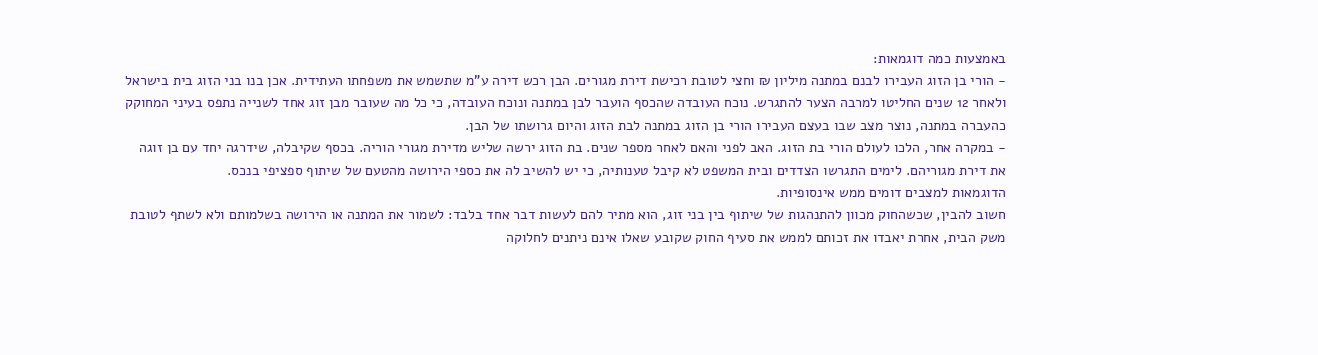באמצעות כמה דוגמאות:
- הורי בן הזוג העבירו לבנם במתנה מיליון ₪ וחצי לטובת רכישת דירת מגורים. הבן רכש דירה ע"מ שתשמש את משפחתו העתידית. אכן בנו בני הזוג בית בישראל ולאחר 12 שנים החליטו למרבה הצער להתגרש. נוכח העובדה שהכסף הועבר לבן במתנה ונוכח העובדה, כי כל מה שעובר מבן זוג אחד לשנייה נתפס בעיני המחוקק כהעברה במתנה, נוצר מצב שבו בעצם העבירו הורי בן הזוג במתנה לבת הזוג והיום גרושתו של הבן.
- במקרה אחר, הלכו לעולם הורי בת הזוג. האב לפני והאם לאחר מספר שנים. בת הזוג ירשה שליש מדירת מגורי הוריה. בכסף שקיבלה, שידרגה יחד עם בן זוגה את דירת מגוריהם. לימים התגרשו הצדדים ובית המשפט לא קיבל טענותיה, כי יש להשיב לה את כספי הירושה מהטעם של שיתוף ספציפי בנכס.
הדוגמאות למצבים דומים ממש אינסופיות.
חשוב להבין, שכשהחוק מכוון להתנהגות של שיתוף בין בני זוג, הוא מתיר להם לעשות דבר אחד בלבד: לשמור את המתנה או הירושה בשלמותם ולא לשתף לטובת משק הבית, אחרת יאבדו את זכותם לממש את סעיף החוק שקובע שאלו אינם ניתנים לחלוקה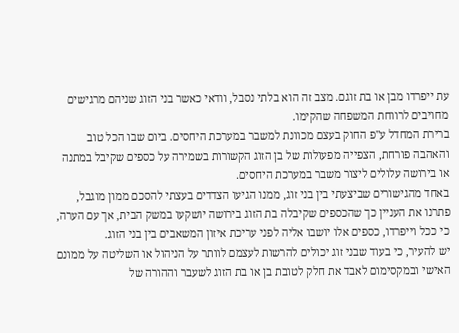עת ייפרדו מבן או בת זוגם. מצב זה הוא בלתי נסבל, וודאי כאשר בני הזוג שניהם מרגישים מחויבים לרווחת המשפחה שהקימו.
ברירת המחדל ע"פ החוק בעצם מכוונת למשבר במערכת היחסים. ביום שבו הכל טוב והאהבה פורחת, הצפייה מפעולות של בן הזוג הקשורות בשמירה על כספים שקיבל במתנה או בירושה עלולים ליצור משבר במערכת היחסים.
באחד מהגישורים שביצעתי בין בני זוג, ממנו הגיעו הצדדים בעצתי להסכם ממון מוגבל, פתרנו את העניין כך שהכספים שקיבלה בת הזוג בירושה יושקעו במשק הבית, אך עם הערה, כי ככל וייפרדו, כספים אלו יושבו אליה לפני עריכת איזון המשאבים בין בני הזוג.
יש להעיר, כי בעוד שבני זוג יכולים להרשות לעצמם לוותר על הניהול או השליטה על ממונם האישי ובמקסימום לאבד את חלק לטובת בן או בת הזוג לשעבר וההורה של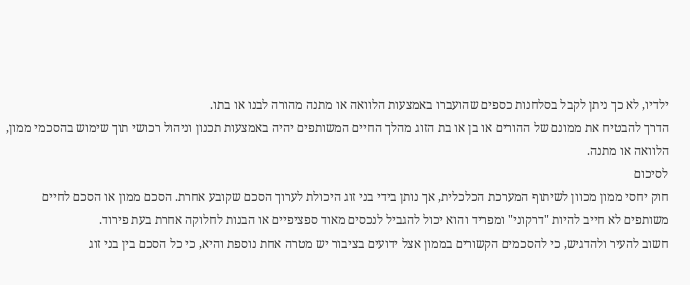ילדיו, לא כך ניתן לקבל בסלחנות כספים שהועברו באמצעות הלוואה או מתנה מהורה לבנו או בתו.
הדרך להבטיח את ממונם של ההורים או בן או בת הזוג מהלך החיים המשותפים יהיה באמצעות תכנון וניהול רכושי תוך שימוש בהסכמי ממון, הלוואה או מתנה.
לסיכום
חוק יחסי ממון מכוון לשיתוף המערכת הכלכלית, אך נותן בידי בני זוג היכולת לערוך הסכם שקובע אחרת. הסכם ממון או הסכם לחיים משותפים לא חייב להיות "דרקוני" ומפריד והוא יכול להגביל לנכסים מאוד ספציפיים או הבנות לחלוקה אחרת בעת פירוד.
חשוב להעיר ולהדגיש, כי להסכמים הקשורים בממון אצל ידועים בציבור יש מטרה אחת נוספת והיא, כי כל הסכם בין בני זוג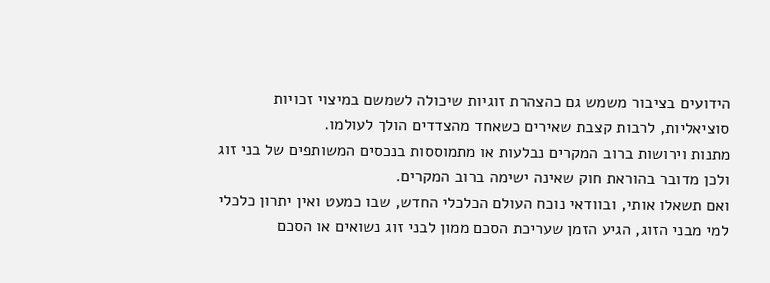הידועים בציבור משמש גם כהצהרת זוגיות שיכולה לשמשם במיצוי זכויות סוציאליות, לרבות קצבת שאירים כשאחד מהצדדים הולך לעולמו.
מתנות וירושות ברוב המקרים נבלעות או מתמוססות בנכסים המשותפים של בני זוג ולכן מדובר בהוראת חוק שאינה ישימה ברוב המקרים.
ואם תשאלו אותי, ובוודאי נוכח העולם הכלכלי החדש, שבו כמעט ואין יתרון כלכלי למי מבני הזוג, הגיע הזמן שעריכת הסכם ממון לבני זוג נשואים או הסכם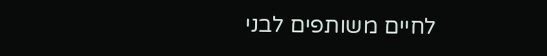לחיים משותפים לבני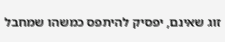זוג שאינם, יפסיק להיתפס כמשהו שמחבל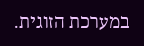במערכת הזוגית.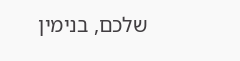שלכם, בנימין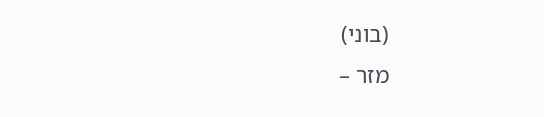(בוני)
מזר –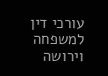עורכי דין למשפחה וירושה